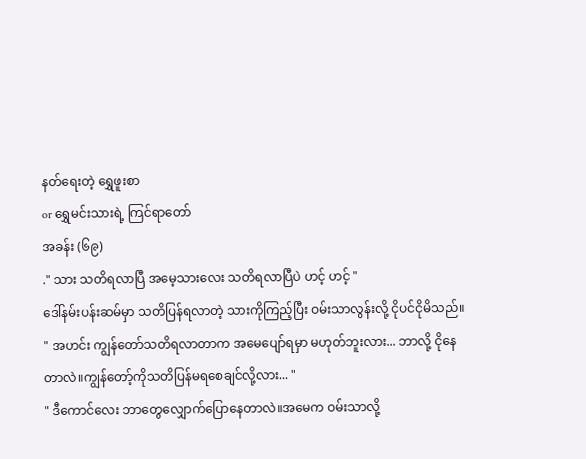နတ်ရေးတဲ့ ရွှေဖူးစာ
or ရွှေမင်းသားရဲ့ ကြင်ရာတော်
အခန်း (၆၉)
." သား သတိရလာပြီ အမေ့သားလေး သတိရလာပြီပဲ ဟင့် ဟင့် "
ဒေါ်နမ်းပန်းဆမ်မှာ သတိပြန်ရလာတဲ့ သားကိုကြည့်ပြီး ဝမ်းသာလွန်းလို့ ငိုပင်ငိုမိသည်။
" အဟင်း ကျွန်တော်သတိရလာတာက အမေပျော်ရမှာ မဟုတ်ဘူးလား... ဘာလို့ ငိုနေတာလဲ။ကျွန်တော့်ကိုသတိပြန်မရစေချင်လို့လား... "
" ဒီကောင်လေး ဘာတွေလျှောက်ပြောနေတာလဲ။အမေက ဝမ်းသာလို့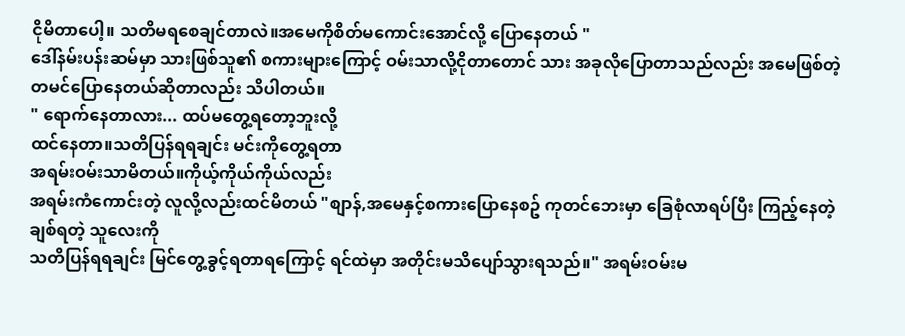ငိုမိတာပေါ့။ သတိမရစေချင်တာလဲ။အမေကိုစိတ်မကောင်းအောင်လို့ ပြောနေတယ် "
ဒေါ်နမ်းပန်းဆမ်မှာ သားဖြစ်သူ၏ စကားများကြောင့် ဝမ်းသာလို့ငိုတာတောင် သား အခုလိုပြောတာသည်လည်း အမေဖြစ်တဲ့ တမင်ပြောနေတယ်ဆိုတာလည်း သိပါတယ်။
" ရောက်နေတာလား... ထပ်မတွေ့ရတော့ဘူးလို့
ထင်နေတာ။သတိပြန်ရရချင်း မင်းကိုတွေ့ရတာ
အရမ်းဝမ်းသာမိတယ်။ကိုယ့်ကိုယ်ကိုယ်လည်း
အရမ်းကံကောင်းတဲ့ လူလို့လည်းထင်မိတယ် "စျာန်,အမေနှင့်စကားပြောနေစဥ် ကုတင်ဘေးမှာ ခြေစုံလာရပ်ပြီး ကြည့်နေတဲ့ ချစ်ရတဲ့ သူလေးကို
သတိပြန်ရရချင်း မြင်တွေ့ခွင့်ရတာရကြောင့် ရင်ထဲမှာ အတိုင်းမသိပျော်သွားရသည်။" အရမ်းဝမ်းမ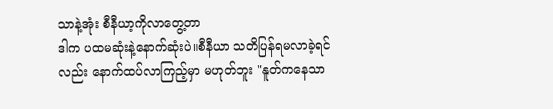သာနဲ့အုံး စီနီယာ့ကိုလာတွေ့တာ
ဒါက ပထမဆုံးနဲ့နောက်ဆုံးပဲ။စီနီယာ သတိပြန်ရမလာခဲ့ရင်လည်း နောက်ထပ်လာကြည့်မှာ မဟုတ်ဘူး "နူတ်ကနေသာ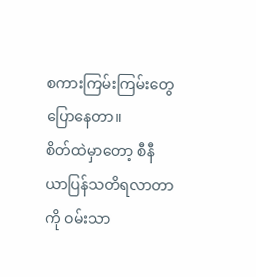စကားကြမ်းကြမ်းတွေပြောနေတာ။
စိတ်ထဲမှာတော့ စီနီယာပြန်သတိရလာတာကို ဝမ်းသာ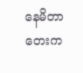နေမိတာ တေးက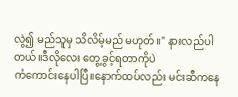လွဲ၍ မည်သူမှ သိလိမ့်မည် မဟုတ်။" နားလည်ပါတယ်။ဒီလိုလေး တွေ့ခွင့်ရတာကိုပဲ
ကံကောင်းနေပါပြီ။နောက်ထပ်လည်း မင်းဆီကနေ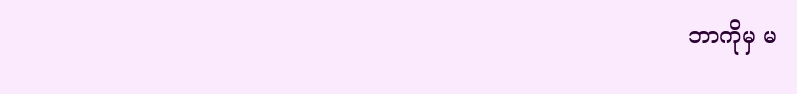ဘာကိုမှ မ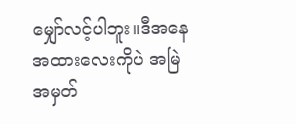မျှော်လင့်ပါဘူး။ဒီအနေအထားလေးကိုပဲ အမြဲအမှတ်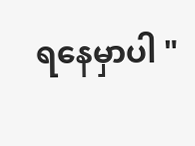ရနေမှာပါ "